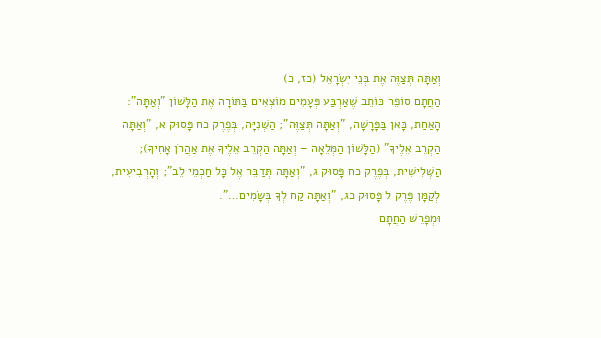וְאַתָּה תְּצַוֶּה אֶת בְּנֵי יִשְׂרָאֵל (כז, כ)
הַחֲתָם סוֹפֵר כּוֹתֵב שֶׁאַרְבַּע פְּעָמִים מוֹצְאִים בַּתּוֹרָה אֶת הַלָּשׁוֹן "וְאַתָּה": הָאַחַת, כָּאן בַּפָּרָשָׁה, "וְאַתָּה תְּצַוֶּה"; הַשְּׁנִיָּה, בְּפֶרֶק כח פָּסוּק א, "וְאַתָּה הַקְרֵב אֵלֶיךָ" (הַלָּשׁוֹן הַמְּלֵאָה – וְאַתָּה הַקְרֵב אֵלֶיךָ אֶת אַהֲרֹן אָחִיךָ); הַשְּׁלִישִׁית, בְּפֶרֶק כח פָּסוּק ג, "וְאַתָּה תְּדַבֵּר אֶל כָּל חַכְמֵי לֵב"; וְהָרְבִיעִית, לְקַמָּן פֶּרֶק ל פָּסוּק כג, "וְאַתָּה קַח לְךָ בְּשָׂמִים…".
וּמְפָרֵשׁ הַחֲתָם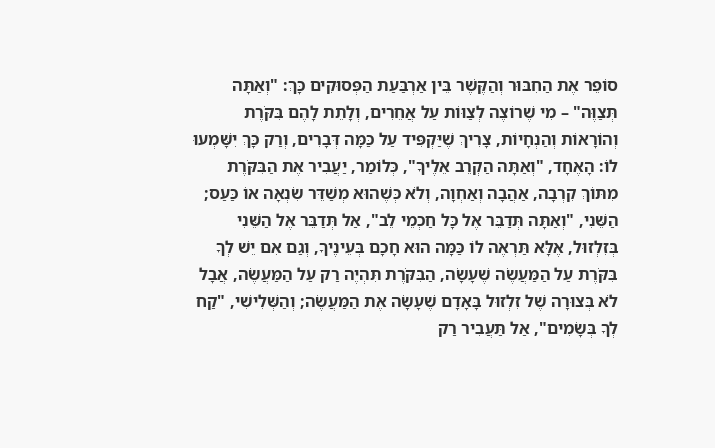סוֹפֵר אֶת הַחִבּוּר וְהַקֶּשֶׁר בֵּין אַרְבַּעַת הַפְּסוּקִים כָּךְ: "וְאַתָּה תְּצַוֶּה" – מִי שֶׁרוֹצֶה לְצַוּוֹת עַל אֲחֵרִים, וְלָתֵת לָהֶם בִּקֹּרֶת וְהוֹרָאוֹת וְהַנְחָיוֹת, צָרִיךְ שֶׁיַּקְפִּיד עַל כַּמָּה דְּבָרִים, וְרַק כָּךְ יִשָּׁמְעוּ לוֹ: הָאֶחָד, "וְאַתָּה הַקְרֵב אֵלֶיךָ", כְּלוֹמַר, יַעֲבִיר אֶת הַבִּקֹּרֶת מִתּוֹךְ קִרְבָה, אַהֲבָה וְאַחְוָה, וְלֹא כְּשֶׁהוּא מְשַׁדֵּר שִׂנְאָה אוֹ כַּעַס; הַשֵּׁנִי, "וְאַתָּה תְּדַבֵּר אֶל כָּל חַכְמֵי לֵב", אַל תְּדַבֵּר אֶל הַשֵּׁנִי בְּזִלְזוּל, אֶלָּא תַּרְאֶה לוֹ כַּמָּה הוּא חָכָם בְּעֵינֶיךָ, וְגַם אִם יֵשׁ לְךָ בִּקֹּרֶת עַל הַמַּעֲשֶׂה שֶׁעָשָׂה, הַבִּקֹּרֶת תִּהְיֶה רַק עַל הַמַּעֲשֶׂה, אֲבָל לֹא בְּצוּרָה שֶׁל זִלְזוּל בָּאָדָם שֶׁעָשָׂה אֶת הַמַּעֲשֶׂה; וְהַשְּׁלִישִׁי, "קַח לְךָ בְּשָׂמִים", אַל תַּעֲבִיר רַק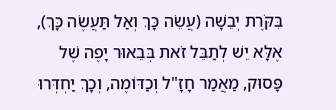בִּקֹּרֶת יְבֵשָׁה (עֲשֵׂה כָּךְ וְאַל תַּעֲשֶׂה כָּךְ), אֶלָּא יֵשׁ לְתַבֵּל זֹאת בְּבֵאוּר יָפֶה שֶׁל פָּסוּק, מַאֲמַר חָזָ"ל וְכַדּוֹמֶה, וְכָךְ יַחְדְּרוּ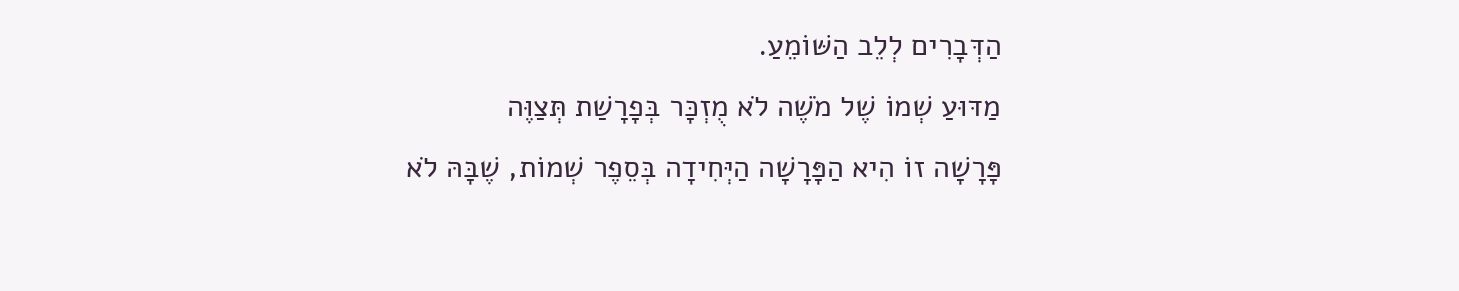הַדְּבָרִים לְלֵב הַשּׁוֹמֵעַ.
מַדּוּעַ שְׁמוֹ שֶׁל מֹשֶׁה לֹא מֻזְכָּר בְּפָרָשַׁת תְּצַוֶּה
פָּרָשָׁה זוֹ הִיא הַפָּרָשָׁה הַיְּחִידָה בְּסֵפֶר שְׁמוֹת, שֶׁבָּהּ לֹא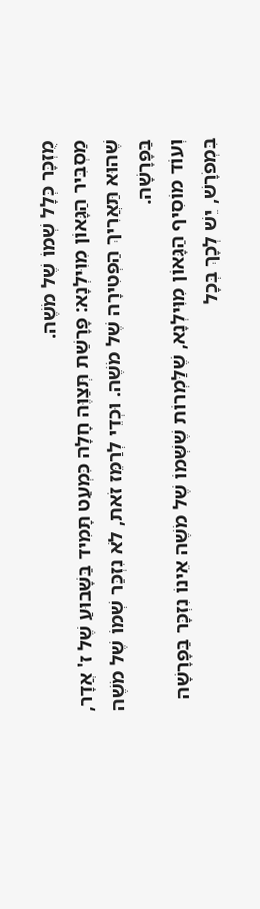מֻזְכָּר כְּלָל שְׁמוֹ שֶׁל מֹשֶׁה.
מַסְבִּיר הַגָּאוֹן מִוִּילְנָא: פָּרָשַׁת תְּצַוֶּה חָלָה כִּמְעַט תָּמִיד בַּשָּׁבוּעַ שֶׁל ז' אֲדָר, שֶׁהוּא תַּאֲרִיךְ הַפְּטִירָה שֶׁל מֹשֶׁה. וּכְדֵי לְרַמֵּז זֹאת, לֹא נִזְכַּר שְׁמוֹ שֶׁל מֹשֶׁה בַּפָּרָשָׁה.
וְעוֹד מוֹסִיף הַגָּאוֹן מִוִּילְנָא, שֶׁלַּמְרוֹת שֶׁשְּׁמוֹ שֶׁל מֹשֶׁה אֵינוֹ נִזְכָּר בַּפָּרָשָׁה בִּמְפֹרָשׁ, יֵשׁ לְכָךְ בְּכָל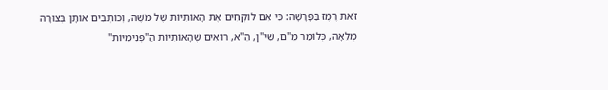זֹאת רֶמֶז בַּפָּרָשָׁה: כִּי אִם לוֹקְחִים אֶת הָאוֹתִיּוֹת שֶׁל מֹשֶׁה, וְכוֹתְבִים אוֹתָן בְּצוּרָה מְלֵאָה, כְּלוֹמַר מֵ"ם, שִׁי"ן, הֵ"א, רוֹאִים שֶׁהָאוֹתִיּוֹת הַ"פְּנִימִיּוֹת"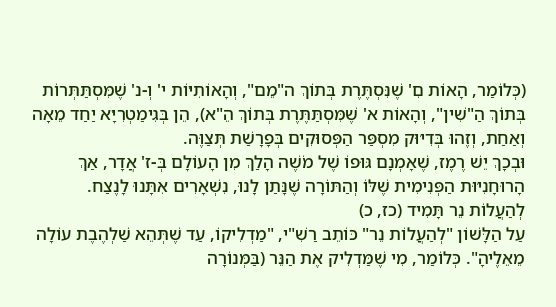(כְּלוֹמַר, הָאוֹת םִ' שֶׁנִּסְתֶּרֶת בְּתוֹךְ ה"מֵם", וְהָאוֹתִיּוֹת י' וְ-נ' שֶׁמִּסְתַּתְּרוֹת בְּתוֹךְ הַ"שִׁין", וְהָאוֹת א' שֶׁמִּסְתַּתֶּרֶת בְּתוֹךְ הֵ"א), הֵן בְּגִימַטְרִיָּא יַחַד מֵאָה וְאַחַת, וְזֶהוּ בְּדִיּוּק מִסְפַּר הַפְּסוּקִים בְּפָרָשַׁת תְּצַוֶּה.
וּבְכָךְ יֵשׁ רֶמֶז, שֶׁאָמְנָם גּוּפוֹ שֶׁל מֹשֶׁה הָלַךְ מִן הָעוֹלָם בְּ-ז' אֲדָר, אַךְ הָרוּחָנִיּוּת הַפְּנִימִית שֶׁלּוֹ וְהַתּוֹרָה שֶׁנָּתַן לָנוּ, נִשְׁאָרִים אִתָּנוּ לָנֶצַח.
לְהַעֲלוֹת נֵר תָּמִיד (כז, כ)
עַל הַלָּשׁוֹן "לְהַעֲלוֹת נֵר" כּוֹתֵב רַשִׁ"י, "מַדְלִיקוֹ, עַד שֶׁתְּהֵא שַׁלְהֶבֶת עוֹלָה מֵאֵלֶיהָ". כְּלוֹמַר, מִי שֶׁמַּדְלִיק אֶת הַנֵּר (בַּמְּנוֹרָה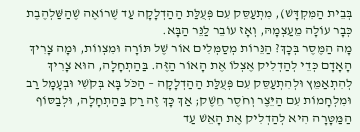בְּבֵית הַמִּקְדָּשׁ), מִתְעַסֵּק עִם פְּעֻלַּת הַהַדְלָקָה עַד שֶׁרוֹאֶה שֶׁהַשַּׁלְהֶבֶת כְּבָר עוֹלָה מֵעַצְמָהּ, וְאָז עוֹבֵר לַנֵּר הַבָּא.
מָה הַמֶּסֶר בְּכָךְ? הַנֵּרוֹת מְסַמְּלִים אוֹר שֶׁל תּוֹרָה וּמִצְווֹת, וּמָה צָרִיךְ הָאָדָם כְּדֵי לְהַדְלִיק אֶצְלוֹ אֶת הָאוֹר הַזֶּה. בַּהַתְחָלָה, הוּא צָרִיךְ לְהִתְאַמֵּץ וּלְהִתְעַסֵּק עִם פְּעֻלַּת הַהַדְלָקָה – הַכֹּל בָּא בְּקֹשִׁי וּבְעָמָל רַב וּמִלְחָמוֹת עִם הַיֵּצֶר וְחֹסֶר חֵשֶׁק; אַךְ כָּךְ זֶה רַק בַּהַתְחָלָה, וּלְבַסּוֹף הַמַּטָּרָה הִיא לְהַדְלִיק אֶת הָאֵשׁ עַד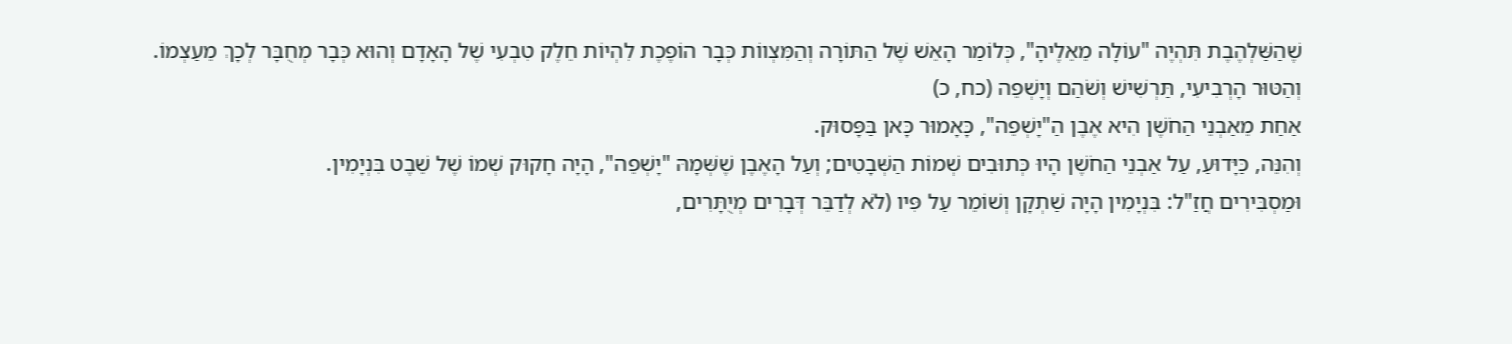שֶׁהַשַּׁלְהֶבֶת תִּהְיֶה "עוֹלָה מֵאֵלֶיהָ", כְּלוֹמַר הָאֵשׁ שֶׁל הַתּוֹרָה וְהַמִּצְווֹת כְּבָר הוֹפֶכֶת לִהְיוֹת חֵלֶק טִבְעִי שֶׁל הָאָדָם וְהוּא כְּבָר מְחֻבָּר לְכָךְ מֵעַצְמוֹ.
וְהַטּוּר הָרְבִיעִי, תַּרְשִׁישׁ וְשֹׁהַם וְיָשְׁפֵה (כח, כ)
אַחַת מֵאַבְנֵי הַחֹשֶׁן הִיא אֶבֶן הַ"יָשְׁפֵה", כָּאָמוּר כָּאן בַּפָּסוּק.
וְהִנֵּה, כַּיָּדוּעַ, עַל אַבְנֵי הַחֹשֶׁן הָיוּ כְּתוּבִים שְׁמוֹת הַשְּׁבָטִים; וְעַל הָאֶבֶן שֶׁשְּׁמָהּ "יָשְׁפֵה", הָיָה חָקוּק שְׁמוֹ שֶׁל שֵׁבֶט בִּנְיָמִין.
וּמַסְבִּירִים חֲזַ"ל: בִּנְיָמִין הָיָה שַׁתְקָן וְשׁוֹמֵר עַל פִּיו (לֹא לְדַבֵּר דְּבָרִים מְיֻתָּרִים,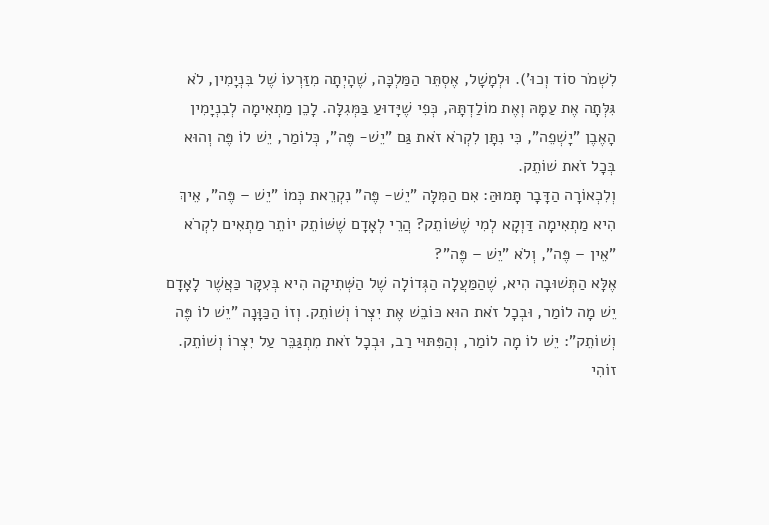לִשְׁמֹר סוֹד וְכוּ'). וּלְמָשָׁל, אֶסְתֵּר הַמַּלְכָּה, שֶׁהָיְתָה מִזַּרְעוֹ שֶׁל בִּנְיָמִין, לֹא גִּלְּתָה אֶת עַמָּהּ וְאֶת מוֹלַדְתָּהּ, כְּפִי שֶׁיָּדוּעַ בַּמְּגִלָּה. לָכֵן מַתְאִימָה לְבִנְיָמִין הָאֶבֶן "יָשְׁפֵה", כִּי נִתָּן לִקְרֹא זֹאת גַּם "יֵשׁ- פֶּה", כְּלוֹמַר, יֵשׁ לוֹ פֶּה וְהוּא בְּכָל זֹאת שׁוֹתֵק.
וְלִכְאוֹרָה הַדָּבָר תָּמוּהַּ: אִם הַמִּלָּה "יֵשׁ- פֶּה" נִקְרֵאת כְּמוֹ "יֵשׁ – פֶּה", אֵיךְ הִיא מַתְאִימָה דַּוְקָא לְמִי שֶׁשּׁוֹתֵק? הֲרֵי לְאָדָם שֶׁשּׁוֹתֵק יוֹתֵר מַתְאִים לִקְרֹא "אֵין – פֶּה", וְלֹא "יֵשׁ – פֶּה"?
אֶלָּא הַתְּשׁוּבָה הִיא, שֶׁהַמַּעֲלָה הַגְּדוֹלָה שֶׁל הַשְּׁתִיקָה הִיא בְּעִקָּר כַּאֲשֶׁר לָאָדָם יֵשׁ מָה לוֹמַר, וּבְכָל זֹאת הוּא כּוֹבֵשׁ אֶת יִצְרוֹ וְשׁוֹתֵק. וְזוֹ הַכַּוָּנָה "יֵשׁ לוֹ פֶּה וְשׁוֹתֵק": יֵשׁ לוֹ מָה לוֹמַר, וְהַפִּתּוּי רַב, וּבְכָל זֹאת מִתְגַּבֵּר עַל יִצְרוֹ וְשׁוֹתֵק. זוֹהִי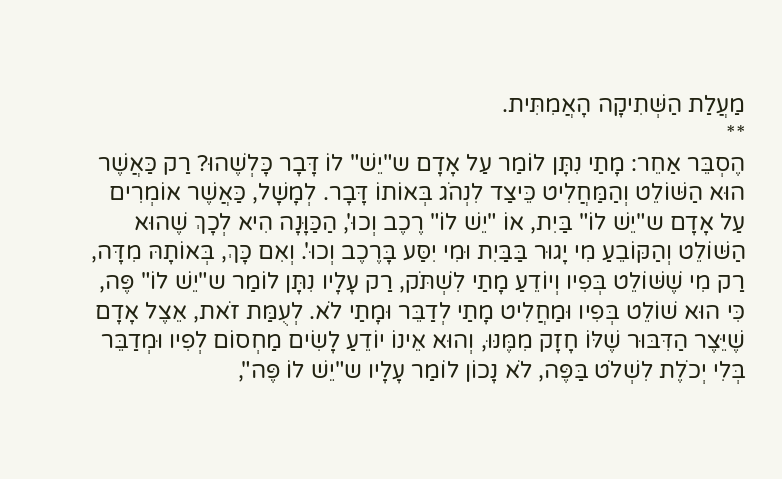מַעֲלַת הַשְּׁתִיקָה הָאֲמִתִּית.
**
הֶסְבֵּר אַחֵר: מָתַי נִתָּן לוֹמַר עַל אָדָם ש"יֵשׁ" לוֹ דָּבָר כָּלְשֶׁהוּ? רַק כַּאֲשֶׁר הוּא הַשּׁוֹלֵט וְהַמַּחֲלִיט כֵּיצַד לִנְהֹג בְּאוֹתוֹ דָּבָר. לְמָשָׁל, כַּאֲשֶׁר אוֹמְרִים עַל אָדָם ש"יֵשׁ לוֹ" בַּיִת, אוֹ "יֵשׁ לוֹ" רֶכֶב וְכוּ', הַכַּוָּנָה הִיא לְכָךְ שֶׁהוּא הַשּׁוֹלֵט וְהַקּוֹבֵעַ מִי יָגוּר בַּבַּיִת וּמִי יִסַּע בָּרֶכֶב וְכוּ'. וְאִם כָּךְ, בְּאוֹתָהּ מִדָּה, רַק מִי שֶׁשּׁוֹלֵט בְּפִיו וְיוֹדֵעַ מָתַי לִשְׁתֹּק, רַק עָלָיו נִתָּן לוֹמַר ש"יֵשׁ לוֹ" פֶּה, כִּי הוּא שׁוֹלֵט בְּפִיו וּמַחֲלִיט מָתַי לְדַבֵּר וּמָתַי לֹא. לְעֻמַּת זֹאת, אֵצֶל אָדָם שֶׁיֵּצֶר הַדִּבּוּר שֶׁלּוֹ חָזָק מִמֶּנּוּ, וְהוּא אֵינוֹ יוֹדֵעַ לָשִׂים מַחְסוֹם לְפִיו וּמְדַבֵּר בְּלִי יְכֹלֶת לִשְׁלֹט בַּפֶּה, לֹא נָכוֹן לוֹמַר עָלָיו ש"יֵשׁ לוֹ פֶּה",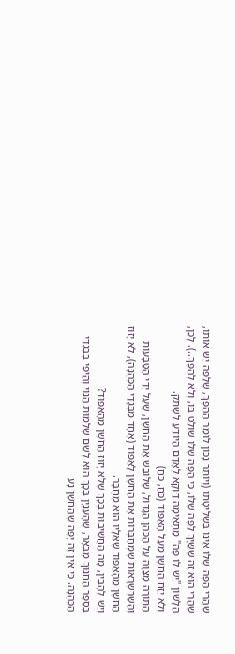שֶׁהֲרֵי הַפֶּה שֶׁלּוֹ אֵינוֹ בִּשְלִיטָתׁו (וְיוֹתֵר נָכוֹן לוֹמַר הַהֵפֶךְ, שֶׁלַּפֵּה יֵשׁ אוֹתוֹ, שֶׁהֲרֵי הוּא זֶה שֶׁשַּׁיָּךְ לַפֶּה שֶׁלּוֹ, כִּי הַפֶּה שֶׁלּוֹ שׁוֹלֵט בּוֹ, וְלֹא לְהֵפֶךְ..). לָכֵן, הַלָּשׁוֹן "יֵשׁ לוֹ פֶּה" מַתְאִימָה דַּוְקָא לְאָדָם הַיּוֹדֵעַ לִשְׁתֹּק.
וְלֹא יִזַּח הַחֹשֶׁן מֵעַל הָאֵפוֹד (כֹּחַ, כֹּחַ)
הַתּוֹרָה מְצַוָּה עַל הַכֹּהֵן הַגָּדוֹל, שֶׁלּוֹבֵשׁ אֶת הַחֹשֶׁן, שֶׁעַל יְדֵי הַטַּבָּעוֹת וְהַשַּׁרְשְׁרָאוֹת שֶׁמְּחַבְּרוֹת אֶת הַחֹשֶׁן לָאֵפוֹד (אֶחָד מִבְּגָדַי הַכְּהֻנָּה), לֹא יָזוּז הַחֹשֶׁן מֵהָאֵפוֹד שֶׁאֵלָיו הוּא מְחֻבָּר.
וְיֵשׁ לְהָבִין, מָה הַחֲשִׁיבוּת בְּכָךְ שֶׁלֹּא יָזוּז הַחֹשֶׁן מֵהָאֵפוֹד?
בְּסֵפֶר הַחִנּוּךְ מְבֹאָר, שֶׁהָעִנְיָן בְּכָךְ הוּא לְשֵׁם שְׁלֵמוּת הַנּוֹי וְהַיֹּפִי בְּבִגְדֵי הַכְּהֻנָּה. כִּי אֵין זֶה יָפֶה שֶׁהַחֹשֶׁן נָע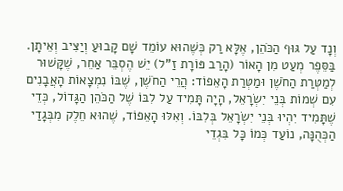וְנָד עַל גּוּף הַכֹּהֵן, אֶלָּא רַק כְּשֶׁהוּא עוֹמֵד שָׁם קָבוּעַ וְיַצִּיב וְאֵיתָן.
בַּסֵּפֶר מְעַט מִן הָאוֹר (הָרַב פּוֹרָת זַ"ל) יֵשׁ הֶסְבֵּר אַחֵר, שֶׁקָּשׁוּר לְמַטְּרַת הַחֹשֶׁן וּמַטְּרַת הָאֵפוֹד: הֲרֵי הַחֹשֶׁן, שֶׁבּוֹ נִמְצָאוֹת הָאֲבָנִים עִם שְׁמוֹת בְּנֵי יִשְׂרָאֵל, הָיָה תָּמִיד עַל לִבּוֹ שֶׁל הַכֹּהֵן הַגָּדוֹל, כְּדֵי שֶׁתָּמִיד יִהְיוּ בְּנֵי יִשְׂרָאֵל בְּלִבּוֹ. וְאִלּוּ הָאֵפוֹד, שֶׁהוּא חֵלֶק מִבְּגָדַי הַכְּהֻנָּה, נוֹעַד כְּמוֹ כָּל בִּגְדֵי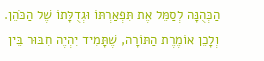הַכְּהֻנָּה לְסַמֵּל אֶת תִּפְאַרְתּוֹ וּגְדֻלָּתוֹ שֶׁל הַכֹּהֵן.
וְלָכֵן אוֹמֶרֶת הַתּוֹרָה, שֶׁתָּמִיד יִהְיֶה חִבּוּר בֵּין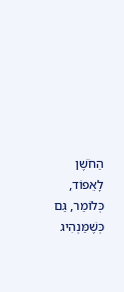הַחֹשֶׁן לָאֵפוֹד, כְּלוֹמַר, גַּם כְּשֶׁמַּנְהִיג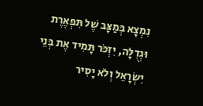נִמְצָא בְּמַצָּב שֶׁל תִּפְאֶרֶת וּגְדֻלָּה, יִזְכֹּר תָּמִיד אֶת בְּנֵי יִשְׂרָאֵל וְלֹא יָסִיר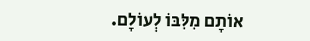אוֹתָם מִלִּבּוֹ לְעוֹלָם.